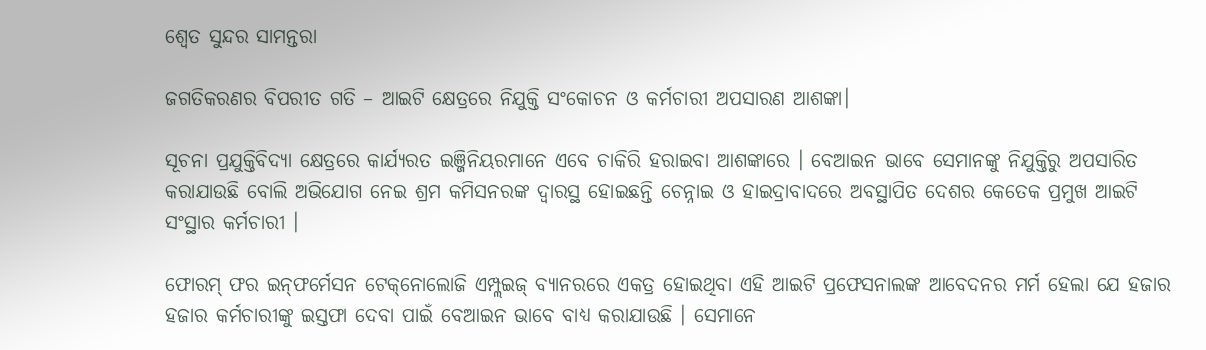ଶ୍ୱେତ ସୁନ୍ଦର ସାମନ୍ତରା

ଜଗତିକରଣର ବିପରୀତ ଗତି – ଆଇଟି କ୍ଷେତ୍ରରେ ନିଯୁକ୍ତି ସଂକୋଚନ ଓ କର୍ମଚାରୀ ଅପସାରଣ ଆଶଙ୍କା।

ସୂଚନା ପ୍ରଯୁକ୍ତିବିଦ୍ୟା କ୍ଷେତ୍ରରେ କାର୍ଯ୍ୟରତ ଇଞ୍ଜିନିୟରମାନେ ଏବେ ଚାକିରି ହରାଇବା ଆଶଙ୍କାରେ । ବେଆଇନ ଭାବେ ସେମାନଙ୍କୁ ନିଯୁକ୍ତିରୁ ଅପସାରିତ କରାଯାଉଛି ବୋଲି ଅଭିଯୋଗ ନେଇ ଶ୍ରମ କମିସନରଙ୍କ ଦ୍ୱାରସ୍ଥ ହୋଇଛନ୍ତି ଚେନ୍ନାଇ ଓ ହାଇଦ୍ରାବାଦରେ ଅବସ୍ଥାପିତ ଦେଶର କେତେକ ପ୍ରମୁଖ ଆଇଟି ସଂସ୍ଥାର କର୍ମଚାରୀ ।

ଫୋରମ୍‌ ଫର ଇନ୍‌ଫର୍ମେସନ ଟେକ୍‌ନୋଲୋଜି ଏମ୍ପ୍ଲଇଜ୍‌ ବ୍ୟାନରରେ ଏକତ୍ର ହୋଇଥିବା ଏହି ଆଇଟି ପ୍ରଫେସନାଲଙ୍କ ଆବେଦନର ମର୍ମ ହେଲା ଯେ ହଜାର ହଜାର କର୍ମଚାରୀଙ୍କୁ ଇସ୍ତଫା ଦେବା ପାଇଁ ବେଆଇନ ଭାବେ ବାଧ୍ୟ କରାଯାଉଛି । ସେମାନେ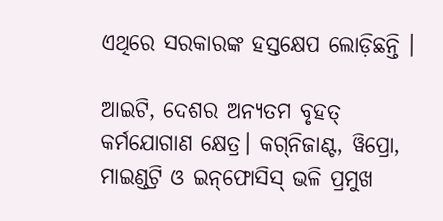ଏଥିରେ ସରକାରଙ୍କ ହସ୍ତକ୍ଷେପ ଲୋଡ଼ିଛନ୍ତି ।

ଆଇଟି, ଦେଶର ଅନ୍ୟତମ ବୃହତ୍‌ କର୍ମଯୋଗାଣ କ୍ଷେତ୍ର। କଗ୍‌ନିଜାଣ୍ଟ, ୱିପ୍ରୋ, ମାଇଣ୍ଡଟ୍ରି ଓ ଇନ୍‌ଫୋସିସ୍‌ ଭଳି ପ୍ରମୁଖ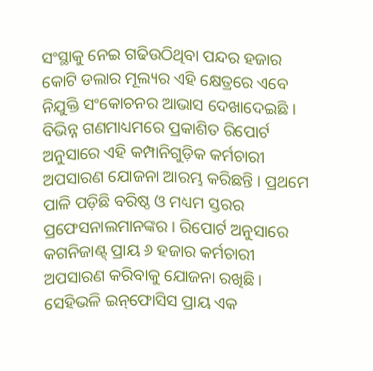ସଂସ୍ଥାକୁ ନେଇ ଗଢିଉଠିଥିବା ପନ୍ଦର ହଜାର କୋଟି ଡଲାର ମୂଲ୍ୟର ଏହି କ୍ଷେତ୍ରରେ ଏବେ ନିଯୁକ୍ତି ସଂକୋଚନର ଆଭାସ ଦେଖାଦେଇଛି । ବିଭିନ୍ନ ଗଣମାଧ୍ୟମରେ ପ୍ରକାଶିତ ରିପୋର୍ଟ ଅନୁସାରେ ଏହି କମ୍ପାନିଗୁଡ଼ିକ କର୍ମଚାରୀ ଅପସାରଣ ଯୋଜନା ଆରମ୍ଭ କରିଛନ୍ତି । ପ୍ରଥମେ ପାଳି ପଡ଼ିଛି ବରିଷ୍ଠ ଓ ମଧ୍ୟମ ସ୍ତରର ପ୍ରଫେସନାଲମାନଙ୍କର । ରିପୋର୍ଟ ଅନୁସାରେ କଗନିଜାଣ୍ଟ୍‌ ପ୍ରାୟ ୬ ହଜାର କର୍ମଚାରୀ ଅପସାରଣ କରିବାକୁ ଯୋଜନା ରଖିଛି । ସେହିଭଳି ଇନ୍‌ଫୋସିସ ପ୍ରାୟ ଏକ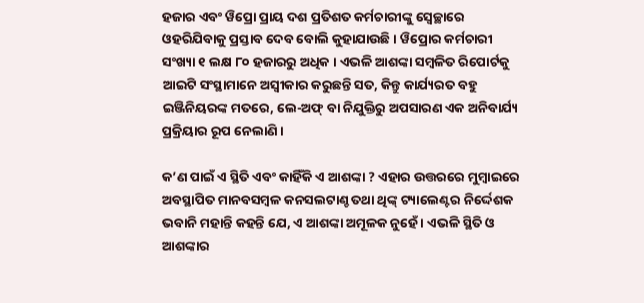ହଜାର ଏବଂ ୱିପ୍ରୋ ପ୍ରାୟ ଦଶ ପ୍ରତିଶତ କର୍ମଚାରୀଙ୍କୁ ସ୍ୱେଚ୍ଛାରେ ଓହରିଯିବାକୁ ପ୍ରସ୍ତାବ ଦେବ ବୋଲି କୁହାଯାଉଛି । ୱିପ୍ରୋର କର୍ମଚାରୀ ସଂଖ୍ୟା ୧ ଲକ୍ଷ ୮୦ ହଜାରରୁ ଅଧିକ । ଏଭଳି ଆଶଙ୍କା ସମ୍ବଳିତ ରିପୋର୍ଟକୁ ଆଇଟି ସଂସ୍ଥାମାନେ ଅସ୍ୱୀକାର କରୁଛନ୍ତି ସତ, କିନ୍ତୁ କାର୍ଯ୍ୟରତ ବହୁ ଇଞ୍ଜିନିୟରଙ୍କ ମତରେ, ଲେ-ଅଫ୍‌ ବା ନିଯୁକ୍ତିରୁ ଅପସାରଣ ଏକ ଅନିବାର୍ଯ୍ୟ ପ୍ରକ୍ରିୟାର ରୂପ ନେଲାଣି ।

କ’ଣ ପାଇଁ ଏ ସ୍ଥିତି ଏବଂ କାହିଁକି ଏ ଆଶଙ୍କା ? ଏହାର ଉତ୍ତରରେ ମୁମ୍ବାଇରେ ଅବସ୍ଥାପିତ ମାନବସମ୍ବଳ କନସଲଟାଣ୍ଚ ତଥା ଥିଙ୍କ୍‌ ଟ୍ୟାଲେଣ୍ଟର ନିର୍ଦ୍ଦେଶକ ଭବାନି ମହାନ୍ତି କହନ୍ତି ଯେ, ଏ ଆଶଙ୍କା ଅମୂଳକ ନୁହେଁ । ଏଭଳି ସ୍ଥିତି ଓ ଆଶଙ୍କାର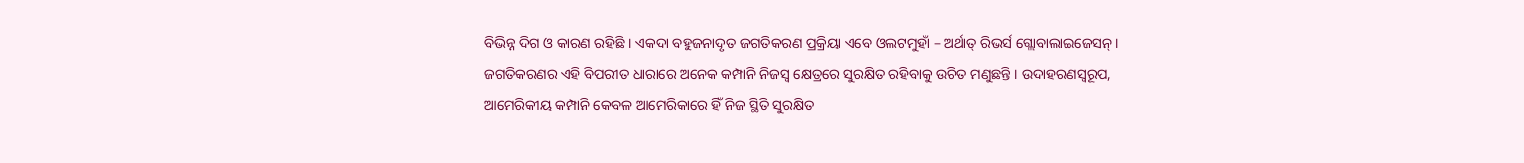ବିଭିନ୍ନ ଦିଗ ଓ କାରଣ ରହିଛି । ଏକଦା ବହୁଜନାଦୃତ ଜଗତିକରଣ ପ୍ରକ୍ରିୟା ଏବେ ଓଲଟମୁହାଁ – ଅର୍ଥାତ୍‍ ରିଭର୍ସ ଗ୍ଲୋବାଲାଇଜେସନ୍‌ । ଜଗତିକରଣର ଏହି ବିପରୀତ ଧାରାରେ ଅନେକ କମ୍ପାନି ନିଜସ୍ୱ କ୍ଷେତ୍ରରେ ସୁରକ୍ଷିତ ରହିବାକୁ ଉଚିତ‍ ମଣୁଛନ୍ତି । ଉଦାହରଣସ୍ୱରୂପ, ଆମେରିକୀୟ କମ୍ପାନି କେବଳ ଆମେରିକାରେ ହିଁ ନିଜ ସ୍ଥିତି ସୁରକ୍ଷିତ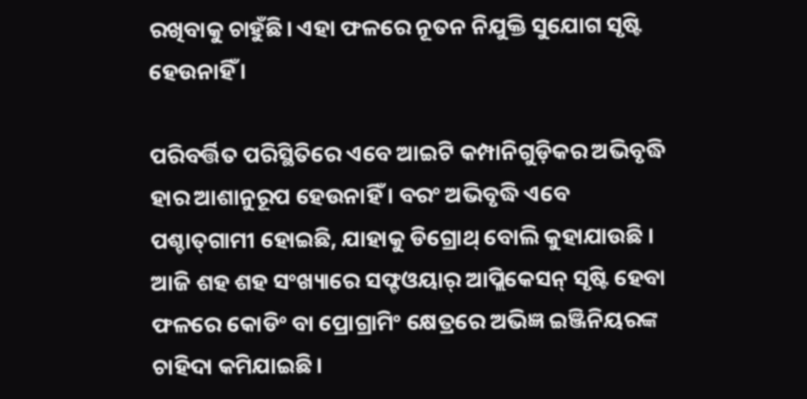ରଖିବାକୁ ଚାହୁଁଛି। ଏହା ଫଳରେ ନୂତନ ନିଯୁକ୍ତି ସୁଯୋଗ ସୃଷ୍ଟି ହେଉନାହିଁ ।

ପରିବର୍ତ୍ତିତ ପରିସ୍ଥିତିରେ ଏବେ ଆଇଟି କମ୍ପାନିଗୁଡ଼ିକର ଅଭିବୃଦ୍ଧି ହାର ଆଶାନୁରୂପ ହେଉନାହିଁ । ବରଂ ଅଭିବୃଦ୍ଧି ଏବେ ପଶ୍ଚାତ୍‌ଗାମୀ ହୋଇଛି, ଯାହାକୁ ଡିଗ୍ରୋଥ୍‌ ବୋଲି କୁହାଯାଉଛି । ଆଜି ଶହ ଶହ ସଂଖ୍ୟାରେ ସଫ୍ଟଓୟାର୍‍ ଆପ୍ଲିକେସନ୍‌ ସୃଷ୍ଟି ହେବା ଫଳରେ କୋଡିଂ ବା ପ୍ରୋଗ୍ରାମିଂ କ୍ଷେତ୍ରରେ ଅଭିଜ୍ଞ ଇଞ୍ଜିନିୟରଙ୍କ ଚାହିଦା କମିଯାଇଛି।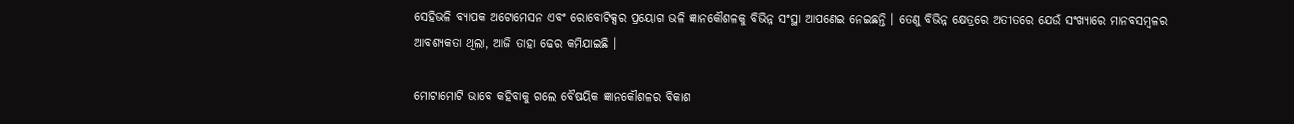ସେହିଭଳି ବ୍ୟାପକ ଅଟୋମେସନ ଏବଂ ରୋବୋଟିକ୍ସର ପ୍ରୟୋଗ ଭଳି ଜ୍ଞାନକୌଶଳକୁ ବିଭିନ୍ନ ସଂସ୍ଥା ଆପଣେଇ ନେଇଛନ୍ତି । ତେଣୁ ବିଭିନ୍ନ କ୍ଷେତ୍ରରେ ଅତୀତରେ ଯେଉଁ ସଂଖ୍ୟାରେ ମାନବସମ୍ବଳର ଆବଶ୍ୟକତା ଥିଲା, ଆଜି ତାହା ଢେର କମିଯାଇଛି ।

ମୋଟାମୋଟି ଭାବେ କହିବାକୁ ଗଲେ ବୈଷୟିକ ଜ୍ଞାନକୌଶଳର ବିକାଶ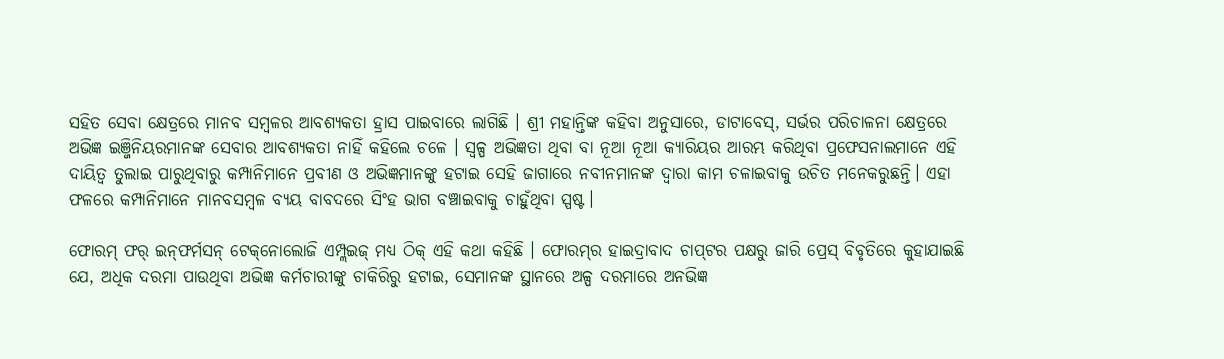ସହିତ ସେବା କ୍ଷେତ୍ରରେ ମାନବ ସମ୍ବଳର ଆବଶ୍ୟକତା ହ୍ରାସ ପାଇବାରେ ଲାଗିଛି । ଶ୍ରୀ ମହାନ୍ତିଙ୍କ କହିବା ଅନୁସାରେ, ଡାଟାବେସ୍‌, ସର୍ଭର ପରିଚାଳନା କ୍ଷେତ୍ରରେ ଅଭିଜ୍ଞ ଇଞ୍ଜିନିୟରମାନଙ୍କ ସେବାର ଆବଶ୍ୟକତା ନାହିଁ କହିଲେ ଚଳେ । ସ୍ୱଳ୍ପ ଅଭିଜ୍ଞତା ଥିବା ବା ନୂଆ ନୂଆ କ୍ୟାରିୟର ଆରମ୍ଭ କରିଥିବା ପ୍ରଫେସନାଲମାନେ ଏହି ଦାୟିତ୍ୱ ତୁଲାଇ ପାରୁଥିବାରୁ କମ୍ପାନିମାନେ ପ୍ରବୀଣ ଓ ଅଭିଜ୍ଞମାନଙ୍କୁ ହଟାଇ ସେହି ଜାଗାରେ ନବୀନମାନଙ୍କ ଦ୍ୱାରା କାମ ଚଳାଇବାକୁ ଉଚିତ ମନେକରୁଛନ୍ତି। ଏହା ଫଳରେ କମ୍ପାନିମାନେ ମାନବସମ୍ବଳ ବ୍ୟୟ ବାବଦରେ ସିଂହ ଭାଗ ବଞ୍ଚାଇବାକୁ ଚାହୁଁଥିବା ସ୍ପଷ୍ଟ।

ଫୋରମ୍‌ ଫର୍‌ ଇନ୍‌ଫର୍ମସନ୍‌ ଟେକ୍‌ନୋଲୋଜି ଏମ୍ପ୍ଲଇଜ୍‌ ମଧ୍ୟ ଠିକ୍‌ ଏହି କଥା କହିଛି । ଫୋରମ୍‌ର ହାଇଦ୍ରାବାଦ ଚାପ୍‌ଟର ପକ୍ଷରୁ ଜାରି ପ୍ରେସ୍‌ ବିବୃତିରେ କୁହାଯାଇଛି ଯେ, ଅଧିକ ଦରମା ପାଉଥିବା ଅଭିଜ୍ଞ କର୍ମଚାରୀଙ୍କୁ ଚାକିରିରୁ ହଟାଇ, ସେମାନଙ୍କ ସ୍ଥାନରେ ଅଳ୍ପ ଦରମାରେ ଅନଭିଜ୍ଞ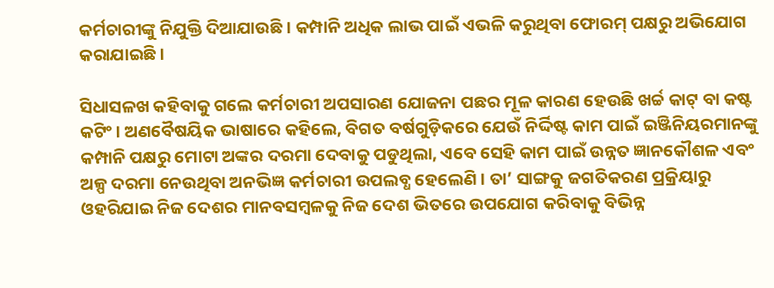କର୍ମଚାରୀଙ୍କୁ ନିଯୁକ୍ତି ଦିଆଯାଉଛି । କମ୍ପାନି ଅଧିକ ଲାଭ ପାଇଁ ଏଭଳି କରୁଥିବା ଫୋରମ୍‌ ପକ୍ଷରୁ ଅଭିଯୋଗ କରାଯାଇଛି ।

ସିଧାସଳଖ କହିବାକୁ ଗଲେ କର୍ମଚାରୀ ଅପସାରଣ ଯୋଜନା ପଛର ମୂଳ କାରଣ ହେଉଛି ଖର୍ଚ୍ଚ କାଟ୍‌ ବା କଷ୍ଟ କଟିଂ । ଅଣବୈଷୟିକ ଭାଷାରେ କହିଲେ, ବିଗତ ବର୍ଷଗୁଡ଼ିକରେ ଯେଉଁ ନିର୍ଦ୍ଦିଷ୍ଟ କାମ ପାଇଁ ଇଞ୍ଜିନିୟରମାନଙ୍କୁ କମ୍ପାନି ପକ୍ଷରୁ ମୋଟା ଅଙ୍କର ଦରମା ଦେବାକୁ ପଡୁଥିଲା, ଏବେ ସେହି କାମ ପାଇଁ ଉନ୍ନତ ଜ୍ଞାନକୌଶଳ ଏବଂ ଅଳ୍ପ ଦରମା ନେଉଥିବା ଅନଭିଜ୍ଞ କର୍ମଚାରୀ ଉପଲବ୍ଧ ହେଲେଣି । ତା’ ସାଙ୍ଗକୁ ଜଗତିକରଣ ପ୍ରକ୍ରିୟାରୁ ଓହରିଯାଇ ନିଜ ଦେଶର ମାନବସମ୍ବଳକୁ ନିଜ ଦେଶ ଭିତରେ ଉପଯୋଗ କରିବାକୁ ବିଭିନ୍ନ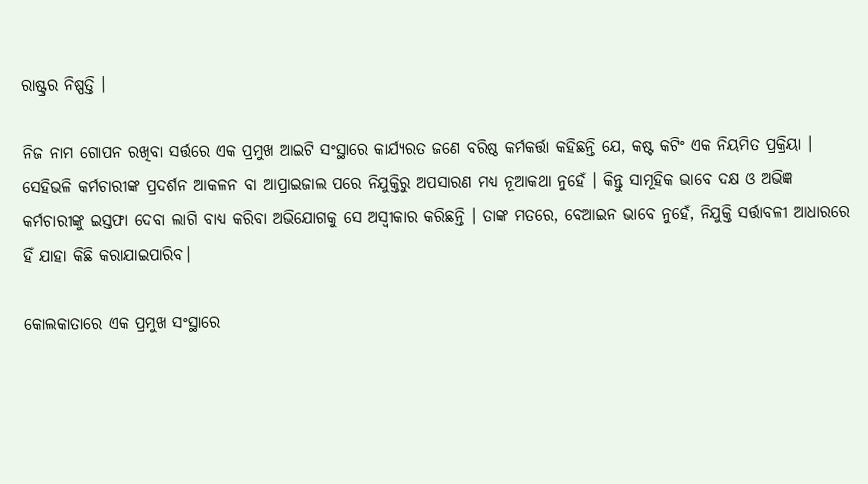ରାଷ୍ଟ୍ରର ନିଷ୍ପତ୍ତି ।

ନିଜ ନାମ ଗୋପନ ରଖିବା ସର୍ତ୍ତରେ ଏକ ପ୍ରମୁଖ ଆଇଟି ସଂସ୍ଥାରେ କାର୍ଯ୍ୟରତ ଜଣେ ବରିଷ୍ଠ କର୍ମକର୍ତ୍ତା କହିଛନ୍ତି ଯେ, କଷ୍ଟ କଟିଂ ଏକ ନିୟମିତ ପ୍ରକ୍ରିୟା । ସେହିଭଳି କର୍ମଚାରୀଙ୍କ ପ୍ରଦର୍ଶନ ଆକଳନ ବା ଆପ୍ରାଇଜାଲ ପରେ ନିଯୁକ୍ତିରୁ ଅପସାରଣ ମଧ୍ୟ ନୂଆକଥା ନୁହେଁ । କିନ୍ତୁ ସାମୂହିକ ଭାବେ ଦକ୍ଷ ଓ ଅଭିଜ୍ଞ କର୍ମଚାରୀଙ୍କୁ ଇସ୍ତଫା ଦେବା ଲାଗି ବାଧ୍ୟ କରିବା ଅଭିଯୋଗକୁ ସେ ଅସ୍ୱୀକାର କରିଛନ୍ତି । ତାଙ୍କ ମତରେ, ବେଆଇନ ଭାବେ ନୁହେଁ, ନିଯୁକ୍ତି ସର୍ତ୍ତାବଳୀ ଆଧାରରେ ହିଁ ଯାହା କିଛି କରାଯାଇପାରିବ।

କୋଲକାତାରେ ଏକ ପ୍ରମୁଖ ସଂସ୍ଥାରେ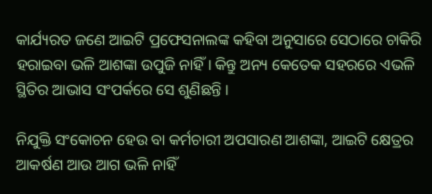କାର୍ଯ୍ୟରତ ଜଣେ ଆଇଟି ପ୍ରଫେସନାଲଙ୍କ କହିବା ଅନୁସାରେ ସେଠାରେ ଚାକିରି ହରାଇବା ଭଳି ଆଶଙ୍କା ଉପୁଜି ନାହିଁ। କିନ୍ତୁ ଅନ୍ୟ କେତେକ ସହରରେ ଏଭଳି ସ୍ଥିତିର ଆଭାସ ସଂପର୍କରେ ସେ ଶୁଣିଛନ୍ତି ।

ନିଯୁକ୍ତି ସଂକୋଚନ ହେଉ ବା କର୍ମଚାରୀ ଅପସାରଣ ଆଶଙ୍କା, ଆଇଟି କ୍ଷେତ୍ରର ଆକର୍ଷଣ ଆଉ ଆଗ ଭଳି ନାହିଁ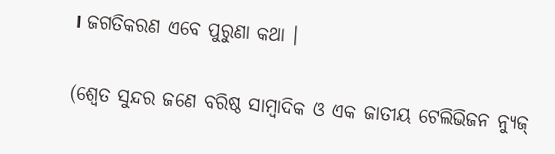। ଜଗତିକରଣ ଏବେ ପୁରୁଣା କଥା ।

(ଶ୍ୱେତ ସୁନ୍ଦର ଜଣେ ବରିଷ୍ଠ ସାମ୍ଵାଦିକ ଓ ଏକ ଜାତୀୟ ଟେଲିଭିଜନ ନ୍ୟୁଜ୍‌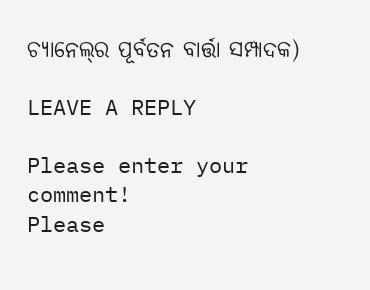ଚ୍ୟାନେଲ୍‌ର ପୂର୍ବତନ ବାର୍ତ୍ତା ସମ୍ପାଦକ)

LEAVE A REPLY

Please enter your comment!
Please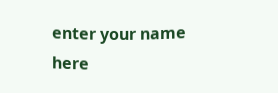enter your name here